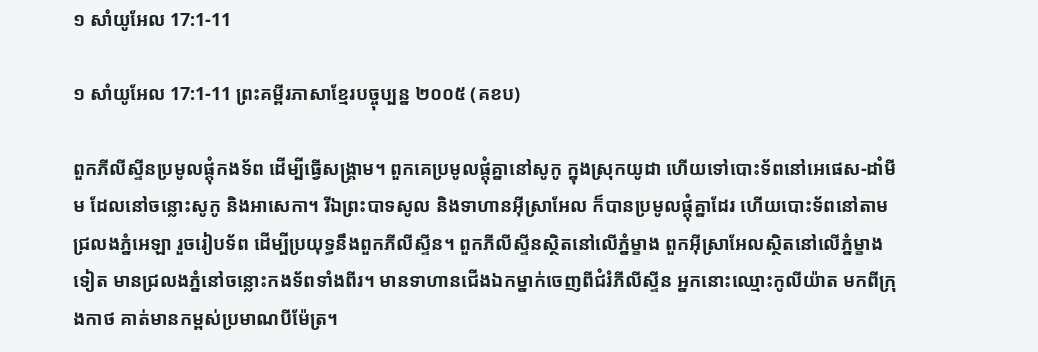១ សាំយូអែល 17:1-11

១ សាំយូអែល 17:1-11 ព្រះគម្ពីរភាសាខ្មែរបច្ចុប្បន្ន ២០០៥ (គខប)

ពួកភីលីស្ទីនប្រមូលផ្ដុំកង‌ទ័ព ដើម្បីធ្វើសង្គ្រាម។ ពួកគេប្រមូលផ្ដុំគ្នានៅសូកូ ក្នុងស្រុកយូដា ហើយទៅបោះទ័ពនៅអេផេស-ដាំមីម ដែលនៅចន្លោះសូកូ និងអាសេ‌កា។ រីឯព្រះ‌បាទសូល និងទាហានអ៊ីស្រា‌អែល ក៏បានប្រមូលផ្ដុំគ្នាដែរ ហើយបោះទ័ពនៅតាមជ្រលងភ្នំអេឡា រួចរៀបទ័ព ដើម្បីប្រយុទ្ធនឹងពួកភីលីស្ទីន។ ពួកភីលីស្ទីនស្ថិតនៅលើភ្នំម្ខាង ពួកអ៊ីស្រា‌អែលស្ថិតនៅលើភ្នំម្ខាងទៀត មានជ្រលងភ្នំនៅចន្លោះកង‌ទ័ពទាំងពីរ។ មានទាហានជើងឯកម្នាក់ចេញពីជំរំភីលីស្ទីន អ្នកនោះឈ្មោះកូលី‌យ៉ាត មកពីក្រុងកាថ គាត់មានកម្ពស់ប្រមាណបីម៉ែត្រ។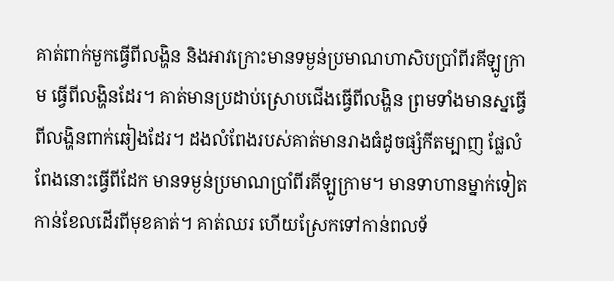គាត់ពាក់មួកធ្វើពីលង្ហិន និងអាវ‌ក្រោះមានទម្ងន់ប្រមាណហា‌សិបប្រាំ‌ពីរគីឡូក្រាម ធ្វើពីលង្ហិនដែរ។ គាត់មានប្រដាប់ស្រោបជើងធ្វើពីលង្ហិន ព្រមទាំងមានស្នធ្វើពីលង្ហិនពាក់ឆៀងដែរ។ ដងលំពែងរបស់គាត់មានរាងធំដូចផ្សំកី‌តម្បាញ ផ្លែលំពែងនោះធ្វើពីដែក មានទម្ងន់ប្រមាណប្រាំ‌ពីរគីឡូក្រាម។ មានទាហានម្នាក់ទៀតកាន់ខែលដើរពីមុខគាត់។ គាត់ឈរ ហើយស្រែកទៅកាន់ពលទ័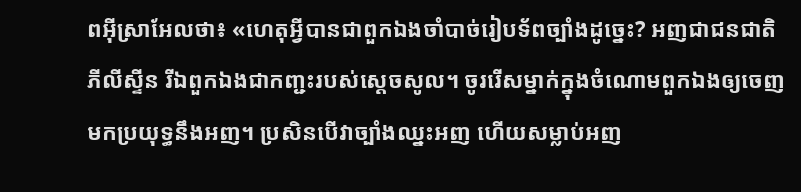ពអ៊ីស្រា‌អែលថា៖ «ហេតុអ្វីបានជាពួកឯងចាំបាច់រៀបទ័ពច្បាំងដូច្នេះ? អញជាជន‌ជាតិភីលីស្ទីន រីឯពួកឯងជាកញ្ជះរបស់ស្ដេចសូល។ ចូររើសម្នាក់ក្នុងចំណោមពួកឯងឲ្យចេញមកប្រយុទ្ធនឹងអញ។ ប្រសិនបើវាច្បាំងឈ្នះអញ ហើយសម្លាប់អញ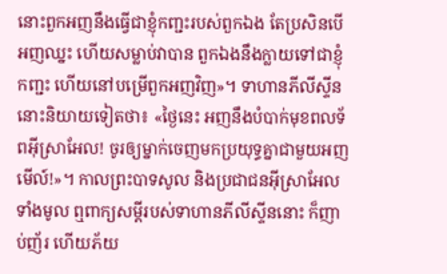នោះពួកអញនឹងធ្វើជាខ្ញុំកញ្ជះរបស់ពួកឯង តែប្រសិនបើអញឈ្នះ ហើយសម្លាប់វាបាន ពួកឯងនឹងក្លាយទៅជាខ្ញុំកញ្ជះ ហើយនៅបម្រើពួកអញវិញ»។ ទាហានភីលីស្ទីននោះនិយាយទៀតថា៖ «ថ្ងៃនេះ អញនឹងបំបាក់មុខពលទ័ពអ៊ីស្រា‌អែល! ចូរឲ្យម្នាក់ចេញមកប្រយុទ្ធគ្នាជាមួយអញមើល៍!»។ កាលព្រះ‌បាទសូល និងប្រជា‌ជនអ៊ីស្រា‌អែលទាំងមូល ឮពាក្យសម្ដីរបស់ទាហានភីលីស្ទីននោះ ក៏ញាប់‌ញ័រ ហើយភ័យ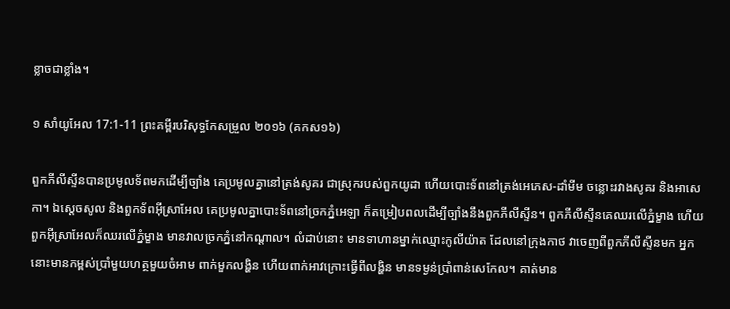ខ្លាចជាខ្លាំង។

១ សាំយូអែល 17:1-11 ព្រះគម្ពីរបរិសុទ្ធកែសម្រួល ២០១៦ (គកស១៦)

ពួកភីលី‌ស្ទីនបានប្រមូលទ័ពមកដើម្បីច្បាំង គេប្រមូលគ្នានៅត្រង់សូគរ ជាស្រុករបស់ពួកយូដា ហើយបោះទ័ពនៅត្រង់អេភេស-ដាំមីម ចន្លោះរវាងសូគរ និងអាសេកា។ ឯស្ដេចសូល និងពួកទ័ពអ៊ីស្រា‌អែល គេប្រមូលគ្នាបោះទ័ពនៅច្រកភ្នំអេឡា ក៏តម្រៀបពលដើម្បីច្បាំងនឹងពួកភីលី‌ស្ទីន។ ពួកភីលី‌ស្ទីនគេឈរលើភ្នំម្ខាង ហើយពួកអ៊ីស្រា‌អែលក៏ឈរលើភ្នំម្ខាង មានវាលច្រកភ្នំនៅកណ្ដាល។ លំដាប់នោះ មានទាហានម្នាក់ឈ្មោះកូលី‌យ៉ាត ដែលនៅក្រុងកាថ វាចេញពីពួកភីលី‌ស្ទីនមក អ្នកនោះមានកម្ពស់ប្រាំមួយហត្ថមួយចំអាម ពាក់មួកលង្ហិន ហើយពាក់អាវក្រោះធ្វើពីលង្ហិន មានទម្ងន់ប្រាំពាន់សេកែល។ គាត់មាន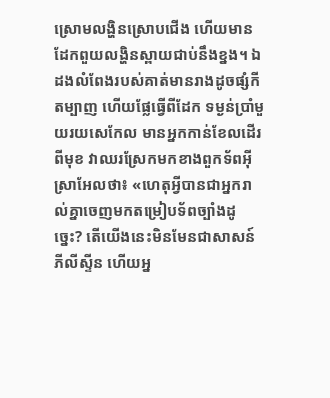ស្រោមលង្ហិនស្រោបជើង ហើយមានដែកពួយលង្ហិនស្ពាយជាប់នឹងខ្នង។ ឯដងលំពែងរបស់គាត់មានរាងដូចផ្សំកីតម្បាញ ហើយផ្លែធ្វើពីដែក ទម្ងន់ប្រាំមួយរយសេកែល មានអ្នកកាន់ខែលដើរពីមុខ វាឈរស្រែកមកខាងពួកទ័ពអ៊ីស្រា‌អែលថា៖ «ហេតុអ្វីបានជាអ្នករាល់គ្នាចេញមកតម្រៀបទ័ពច្បាំងដូច្នេះ? តើយើងនេះមិនមែនជាសាសន៍ភីលី‌ស្ទីន ហើយអ្ន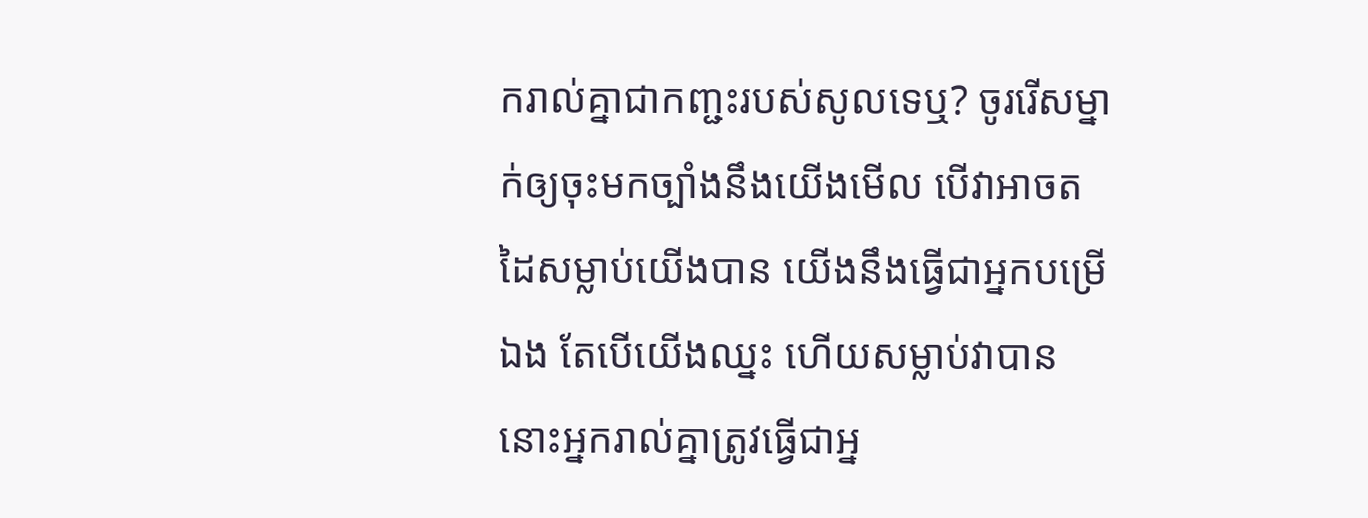ករាល់គ្នាជាកញ្ជះរបស់សូលទេឬ? ចូររើសម្នាក់ឲ្យចុះមកច្បាំងនឹងយើងមើល បើវាអាចតដៃសម្លាប់យើងបាន យើងនឹងធ្វើជាអ្នកបម្រើឯង តែបើយើងឈ្នះ ហើយសម្លាប់វាបាន នោះអ្នករាល់គ្នាត្រូវធ្វើជាអ្ន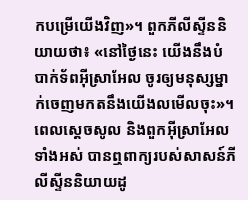កបម្រើយើងវិញ»។ ពួកភីលី‌ស្ទីននិយាយថា៖ «នៅថ្ងៃនេះ យើងនឹងបំបាក់ទ័ពអ៊ី‌ស្រាអែល ចូរឲ្យមនុស្សម្នាក់ចេញមកតនឹងយើងលមើលចុះ»។ ពេលស្ដេចសូល និងពួកអ៊ីស្រា‌អែលទាំងអស់ បានឮពាក្យរបស់សាសន៍ភីលី‌ស្ទីននិយាយដូ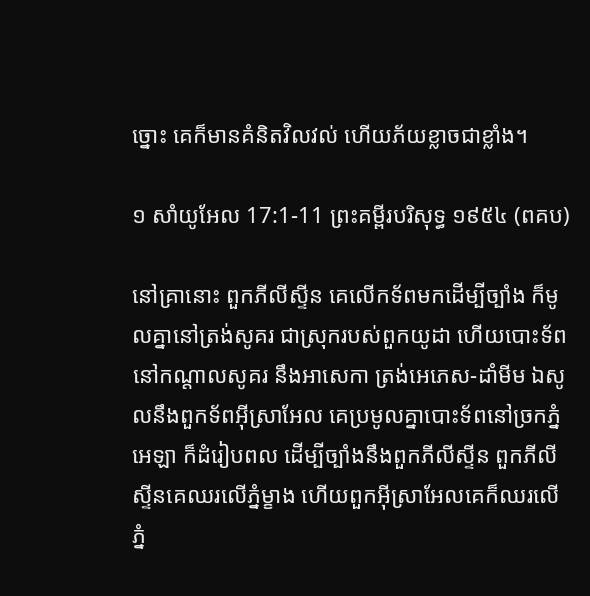ច្នោះ គេក៏មានគំនិតវិល‌វល់ ហើយភ័យខ្លាចជាខ្លាំង។

១ សាំយូអែល 17:1-11 ព្រះគម្ពីរបរិសុទ្ធ ១៩៥៤ (ពគប)

នៅគ្រានោះ ពួកភីលីស្ទីន គេលើកទ័ពមកដើម្បីច្បាំង ក៏មូលគ្នានៅត្រង់សូគរ ជាស្រុករបស់ពួកយូដា ហើយបោះទ័ពនៅកណ្តាលសូគរ នឹងអាសេកា ត្រង់អេភេស-ដាំមីម ឯសូលនឹងពួកទ័ពអ៊ីស្រាអែល គេប្រមូលគ្នាបោះទ័ពនៅច្រកភ្នំអេឡា ក៏ដំរៀបពល ដើម្បីច្បាំងនឹងពួកភីលីស្ទីន ពួកភីលីស្ទីនគេឈរលើភ្នំម្ខាង ហើយពួកអ៊ីស្រាអែលគេក៏ឈរលើភ្នំ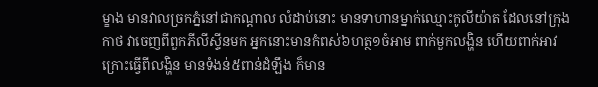ម្ខាង មានវាលច្រកភ្នំនៅជាកណ្តាល លំដាប់នោះ មានទាហានម្នាក់ឈ្មោះកូលី‌យ៉ាត ដែលនៅក្រុងកាថ វាចេញពីពួកភីលីស្ទីនមក អ្នកនោះមានកំពស់៦ហត្ថ១ចំអាម ពាក់មួកលង្ហិន ហើយពាក់អាវក្រោះធ្វើពីលង្ហិន មានទំងន់៥ពាន់ដំឡឹង ក៏មាន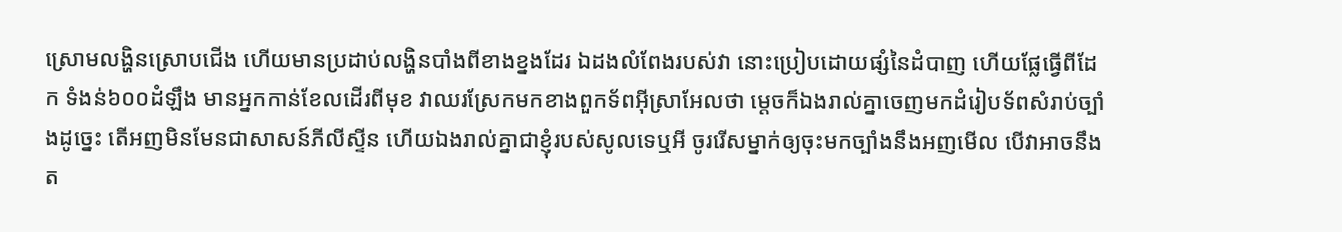ស្រោមលង្ហិនស្រោបជើង ហើយមានប្រដាប់លង្ហិនបាំងពីខាងខ្នងដែរ ឯដងលំពែងរបស់វា នោះប្រៀបដោយផ្សំនៃដំបាញ ហើយផ្លែធ្វើពីដែក ទំងន់៦០០ដំឡឹង មានអ្នកកាន់ខែលដើរពីមុខ វាឈរស្រែកមកខាងពួកទ័ពអ៊ីស្រាអែលថា ម្តេចក៏ឯងរាល់គ្នាចេញមកដំរៀបទ័ពសំរាប់ច្បាំងដូច្នេះ តើអញមិនមែនជាសាសន៍ភីលីស្ទីន ហើយឯងរាល់គ្នាជាខ្ញុំរបស់សូលទេឬអី ចូររើសម្នាក់ឲ្យចុះមកច្បាំងនឹងអញមើល បើវាអាចនឹងត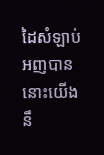ដៃសំឡាប់អញបាន នោះយើងនឹ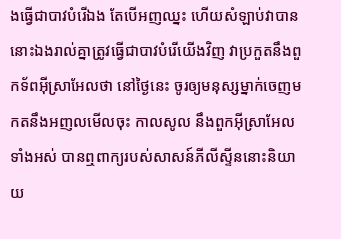ងធ្វើជាបាវបំរើឯង តែបើអញឈ្នះ ហើយសំឡាប់វាបាន នោះឯងរាល់គ្នាត្រូវធ្វើជាបាវបំរើយើងវិញ វាប្រកួតនឹងពួកទ័ពអ៊ីស្រាអែលថា នៅថ្ងៃនេះ ចូរឲ្យមនុស្សម្នាក់ចេញមកតនឹងអញលមើលចុះ កាលសូល នឹងពួកអ៊ីស្រាអែលទាំងអស់ បានឮពាក្យរបស់សាសន៍ភីលីស្ទីននោះនិយាយ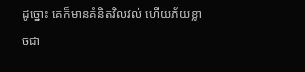ដូច្នោះ គេក៏មានគំនិតវិល‌វល់ ហើយភ័យខ្លាចជា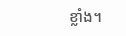ខ្លាំង។